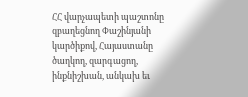ՀՀ վարչապետի պաշտոնը զբաղեցնող Փաշինյանի կարծիքով, Հայաստանը ծաղկող, զարգացող, ինքնիշխան, անկախ եւ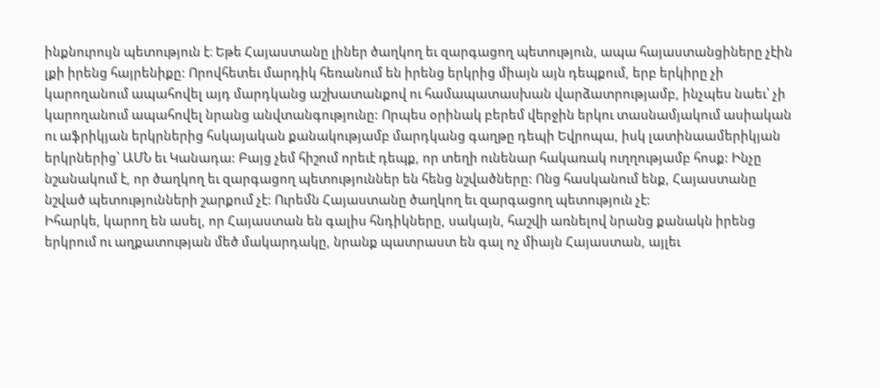ինքնուրույն պետություն է։ Եթե Հայաստանը լիներ ծաղկող եւ զարգացող պետություն, ապա հայաստանցիները չէին լքի իրենց հայրենիքը: Որովհետեւ մարդիկ հեռանում են իրենց երկրից միայն այն դեպքում, երբ երկիրը չի կարողանում ապահովել այդ մարդկանց աշխատանքով ու համապատասխան վարձատրությամբ, ինչպես նաեւ՝ չի կարողանում ապահովել նրանց անվտանգությունը: Որպես օրինակ բերեմ վերջին երկու տասնամյակում ասիական ու աֆրիկյան երկրներից հսկայական քանակությամբ մարդկանց գաղթը դեպի Եվրոպա, իսկ լատինաամերիկյան երկրներից՝ ԱՄՆ եւ Կանադա: Բայց չեմ հիշում որեւէ դեպք, որ տեղի ունենար հակառակ ուղղությամբ հոսք: Ինչը նշանակում է, որ ծաղկող եւ զարգացող պետություններ են հենց նշվածները: Ոնց հասկանում ենք, Հայաստանը նշված պետությունների շարքում չէ: Ուրեմն Հայաստանը ծաղկող եւ զարգացող պետություն չէ:
Իհարկե, կարող են ասել, որ Հայաստան են գալիս հնդիկները, սակայն, հաշվի առնելով նրանց քանակն իրենց երկրում ու աղքատության մեծ մակարդակը, նրանք պատրաստ են գալ ոչ միայն Հայաստան, այլեւ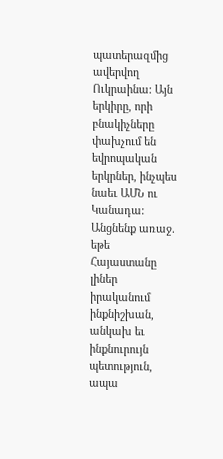պատերազմից ավերվող Ուկրաինա: Այն երկիրը, որի բնակիչները փախչում են եվրոպական երկրներ, ինչպես նաեւ ԱՄՆ ու Կանադա:
Անցնենք առաջ. եթե Հայաստանը լիներ իրականում ինքնիշխան, անկախ եւ ինքնուրույն պետություն, ապա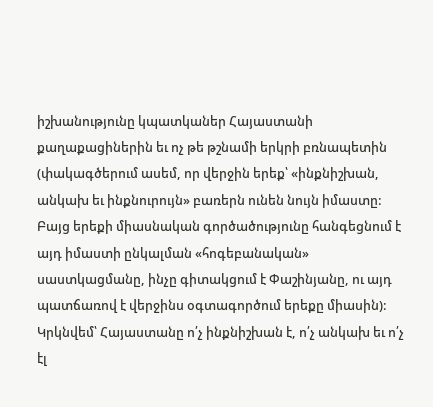իշխանությունը կպատկաներ Հայաստանի քաղաքացիներին եւ ոչ թե թշնամի երկրի բռնապետին (փակագծերում ասեմ, որ վերջին երեք՝ «ինքնիշխան, անկախ եւ ինքնուրույն» բառերն ունեն նույն իմաստը: Բայց երեքի միասնական գործածությունը հանգեցնում է այդ իմաստի ընկալման «հոգեբանական» սաստկացմանը, ինչը գիտակցում է Փաշինյանը, ու այդ պատճառով է վերջինս օգտագործում երեքը միասին): Կրկնվեմ՝ Հայաստանը ո՛չ ինքնիշխան է, ո՛չ անկախ եւ ո՛չ էլ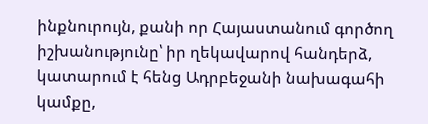ինքնուրույն, քանի որ Հայաստանում գործող իշխանությունը՝ իր ղեկավարով հանդերձ, կատարում է հենց Ադրբեջանի նախագահի կամքը,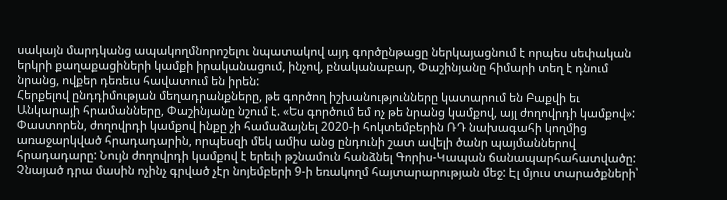սակայն մարդկանց ապակողմնորոշելու նպատակով այդ գործընթացը ներկայացնում է որպես սեփական երկրի քաղաքացիների կամքի իրականացում, ինչով, բնականաբար, Փաշինյանը հիմարի տեղ է դնում նրանց, ովքեր դեռեւս հավատում են իրեն:
Հերքելով ընդդիմության մեղադրանքները, թե գործող իշխանությունները կատարում են Բաքվի եւ Անկարայի հրամանները, Փաշինյանը նշում է. «Ես գործում եմ ոչ թե նրանց կամքով, այլ ժողովրդի կամքով»: Փաստորեն, ժողովրդի կամքով ինքը չի համաձայնել 2020-ի հոկտեմբերին ՌԴ նախագահի կողմից առաջարկված հրադադարին, որպեսզի մեկ ամիս անց ընդունի շատ ավելի ծանր պայմաններով հրադադարը: Նույն ժողովրդի կամքով է երեւի թշնամուն հանձնել Գորիս-Կապան ճանապարհահատվածը: Չնայած դրա մասին ոչինչ գրված չէր նոյեմբերի 9-ի եռակողմ հայտարարության մեջ: Էլ մյուս տարածքների՝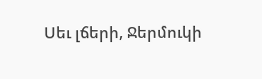Սեւ լճերի, Ջերմուկի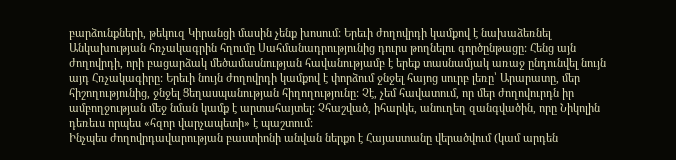բարձունքների, թեկուզ Կիրանցի մասին չենք խոսում: Երեւի ժողովրդի կամքով է նախաձեռնել Անկախության հռչակագրին հղումը Սահմանադրությունից դուրս թողնելու գործընթացը: Հենց այն ժողովրդի, որի բացարձակ մեծամասնության հավանությամբ է երեք տասնամյակ առաջ ընդունվել նույն այդ Հռչակագիրը: Երեւի նույն ժողովրդի կամքով է փորձում ջնջել հայոց սուրբ լեռը՝ Արարատը, մեր հիշողությունից, ջնջել Ցեղասպանության հիղողությունը: Չէ, չեմ հավատում, որ մեր ժողովուրդն իր ամբողջության մեջ նման կամք է արտահայտել: Չհաշված, իհարկե, անուղեղ զանգվածին, որը Նիկոլին դեռեւս որպես «հզոր վարչապետի» է պաշտում:
Ինչպես ժողովրդավարության բաստիոնի անվան ներքո է Հայաստանը վերածվում (կամ արդեն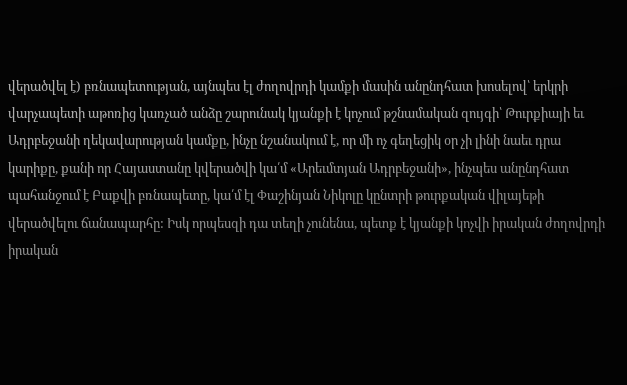վերածվել է) բռնապետության, այնպես էլ ժողովրդի կամքի մասին անընդհատ խոսելով՝ երկրի վարչապետի աթոռից կառչած անձը շարունակ կյանքի է կոչում թշնամական զույգի՝ Թուրքիայի եւ Ադրբեջանի ղեկավարության կամքը, ինչը նշանակում է, որ մի ոչ գեղեցիկ օր չի լինի նաեւ դրա կարիքը, քանի որ Հայաստանը կվերածվի կա՛մ «Արեւմտյան Ադրբեջանի», ինչպես անընդհատ պահանջում է Բաքվի բռնապետը, կա՛մ էլ Փաշինյան Նիկոլը կընտրի թուրքական վիլայեթի վերածվելու ճանապարհը: Իսկ որպեսզի դա տեղի չունենա, պետք է կյանքի կոչվի իրական ժողովրդի իրական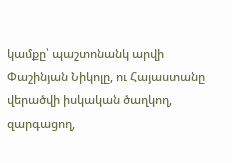կամքը՝ պաշտոնանկ արվի Փաշինյան Նիկոլը, ու Հայաստանը վերածվի իսկական ծաղկող, զարգացող,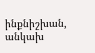ինքնիշխան, անկախ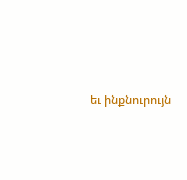եւ ինքնուրույն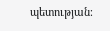պետության։